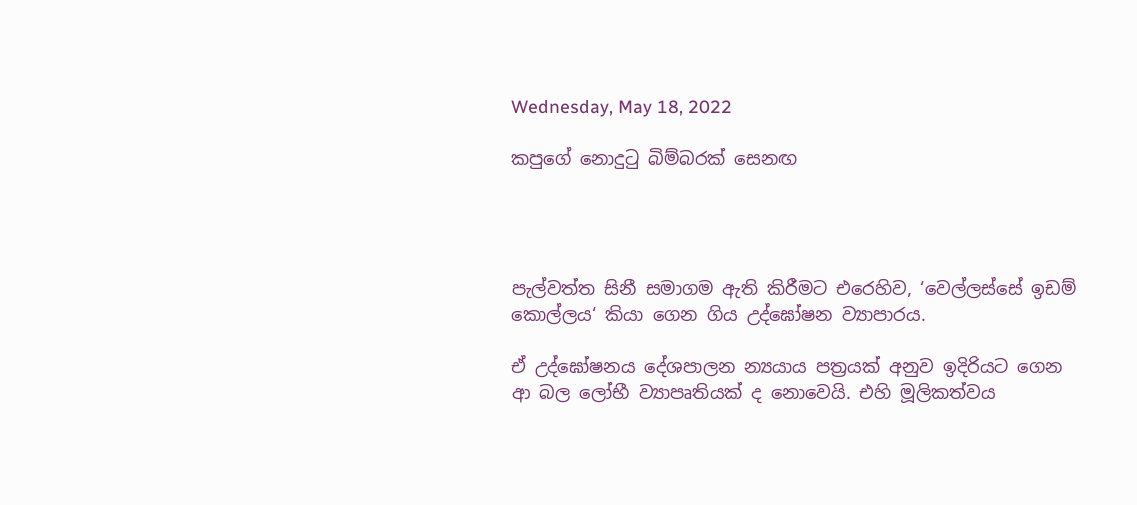Wednesday, May 18, 2022

කපුගේ නොදුටු බිම්බරක් සෙනඟ




පැල්වත්ත සිනී සමාගම ඇති කිරීමට එරෙහිව, ‘වෙල්ලස්සේ ඉඩම් කොල්ලය‘ කියා ගෙන ගිය උද්ඝෝෂන ව්‍යාපාරය.

ඒ උද්ඝෝෂනය දේශපාලන න්‍යයාය පත්‍රයක් අනුව ඉදිරියට ගෙන ආ බල ලෝභී ව්‍යාපෘතියක් ද නොවෙයි. එහි මූලිකත්වය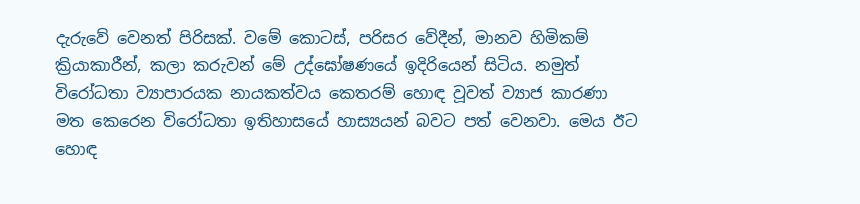දැරුවේ වෙනත් පිරිසක්. වමේ කොටස්, පරිසර වේදීන්, මානව හිමිකම් ක්‍රියාකාරීන්, කලා කරුවන් මේ උද්ඝෝෂණයේ ඉදිරියෙන් සිටිය. නමුත් විරෝධතා ව්‍යාපාරයක නායකත්වය කෙතරම් හොඳ වූවත් ව්‍යාජ කාරණා මත කෙරෙන විරෝධතා ඉතිහාසයේ හාස්‍යයන් බවට පත් වෙනවා. මෙය ඊට හොඳ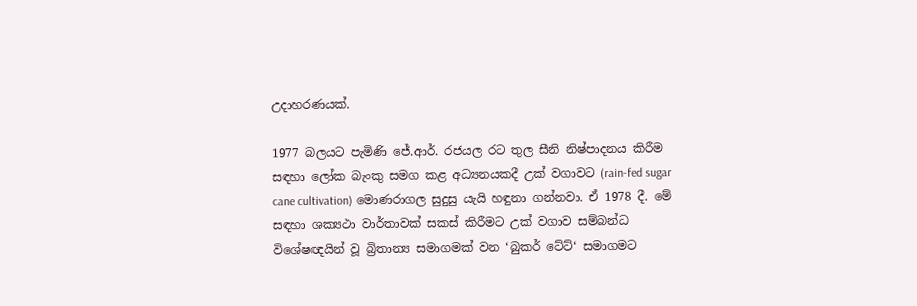උදාහරණයක්.

1977 බලයට පැමිණි ජේ.ආර්. රජයල රට තුල සීනි නිෂ්පාදනය කිරීම සඳහා ලෝක බැංකු සමග කළ අධ්‍යනයකදී උක් වගාවට (rain-fed sugar cane cultivation) මොණරාගල සුදුසු යැයි හඳුනා ගන්නවා. ඒ 1978 දී. මේ සඳහා ශක්‍යථා වාර්තාවක් සකස් කිරීමට උක් වගාව සම්බන්ධ විශේෂඥයින් වූ බ්‍රිතාන්‍ය සමාගමක් වන ‘බුකර් ටේට්‘ සමාගමට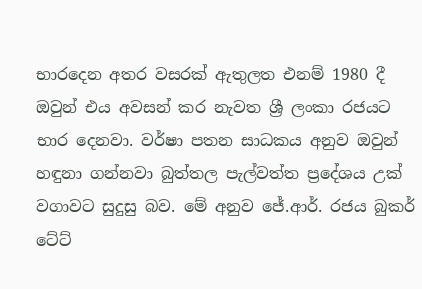භාරදෙන අතර වසරක් ඇතුලත එනම් 1980 දී ඔවුන් එය අවසන් කර නැවත ශ්‍රී ලංකා රජයට භාර දෙනවා. වර්ෂා පතන සාධකය අනුව ඔවුන් හඳුනා ගන්නවා බුත්තල පැල්වත්ත ප්‍රදේශය උක් වගාවට සුදුසු බව. මේ අනුව ජේ.ආර්. රජය බුකර් ටේට්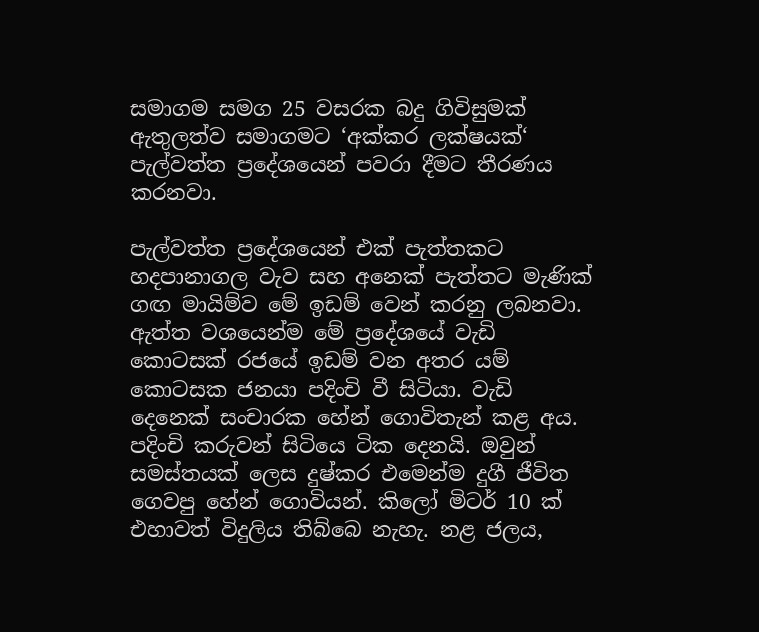සමාගම සමග 25 වසරක බදු ගිවිසුමක් ඇතුලත්ව සමාගමට ‘අක්කර ලක්ෂයක්‘ පැල්වත්ත ප්‍රදේශයෙන් පවරා දීමට තීරණය කරනවා.

පැල්වත්ත ප්‍රදේශයෙන් එක් පැත්තකට හදපානාගල වැව සහ අනෙක් පැත්තට මැණික් ගඟ මායිම්ව මේ ඉඩම් වෙන් කරනු ලබනවා. ඇත්ත වශයෙන්ම මේ ප්‍රදේශයේ වැඩි කොටසක් රජයේ ඉඩම් වන අතර යම් කොටසක ජනයා පදිංචි වී සිටියා. වැඩි දෙනෙක් සංචාරක හේන් ගොවිතැන් කළ අය. පදිංචි කරුවන් සිටියෙ ටික දෙනයි. ඔවුන් සමස්තයක් ලෙස දුෂ්කර එමෙන්ම දුගී ජීවිත ගෙවපු හේන් ගොවියන්. කිලෝ මිටර් 10 ක් එහාවත් විදුලිය තිබ්බෙ නැහැ. නළ ජලය,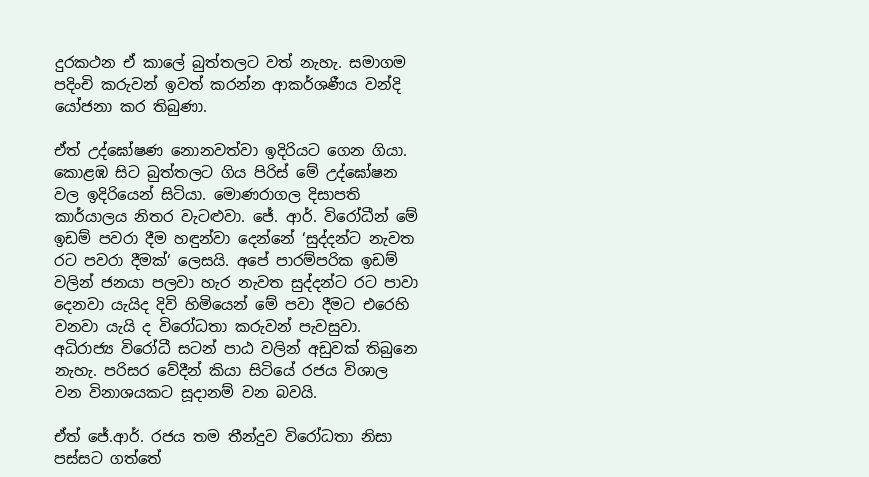දුරකථන ඒ කාලේ බුත්තලට වත් නැහැ. සමාගම පදිංචි කරුවන් ඉවත් කරන්න ආකර්ශණීය වන්දි යෝජනා කර තිබුණා.

ඒත් උද්ඝෝෂණ නොනවත්වා ඉදිරියට ගෙන ගියා. කොළඹ සිට බුත්තලට ගිය පිරිස් මේ උද්ඝෝෂන වල ඉදිරියෙන් සිටියා. මොණරාගල දිසාපති කාර්යාලය නිතර වැටළුවා. ජේ. ආර්. විරෝධීන් මේ ඉඩම් පවරා දීම හඳුන්වා දෙන්නේ ‘සුද්දන්ට නැවත රට පවරා දීමක්‘ ලෙසයි. අපේ පාරම්පරික ඉඩම් වලින් ජනයා පලවා හැර නැවත සුද්දන්ට රට පාවා දෙනවා යැයිද දිවි හිමියෙන් මේ පවා දීමට එරෙහි වනවා යැයි ද විරෝධතා කරුවන් පැවසුවා. අධිරාජ්‍ය විරෝධී සටන් පාඨ වලින් අඩුවක් තිබුනෙ නැහැ. පරිසර වේදීන් කියා සිටියේ රජය විශාල වන විනාශයකට සූදානම් වන බවයි.

ඒත් ජේ.ආර්. රජය තම තීන්දුව විරෝධතා නිසා පස්සට ගත්තේ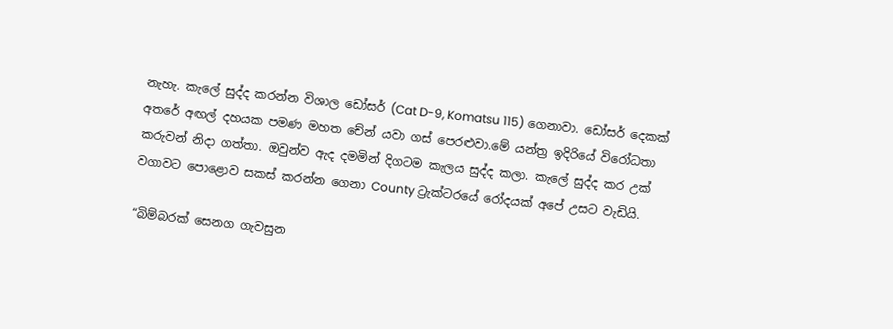නැහැ. කැලේ සුද්ද කරන්න විශාල ඩෝසර් (Cat D-9, Komatsu 115) ගෙනාවා. ඩෝසර් දෙකක් අතරේ අඟල් දහයක පමණ මහත චේන් යවා ගස් පෙරළුවා.මේ යන්ත්‍ර ඉදිරියේ විරෝධතා කරුවන් නිදා ගත්තා. ඔවුන්ව ඇද දමමින් දිගටම කැලය සුද්ද කලා. කැලේ සුද්ද කර උක් වගාවට පොළොව සකස් කරන්න ගෙනා County ට්‍රැක්ටරයේ රෝදයක් අපේ උසට වැඩියි.

“බිම්බරක් සෙනග ගැවසුන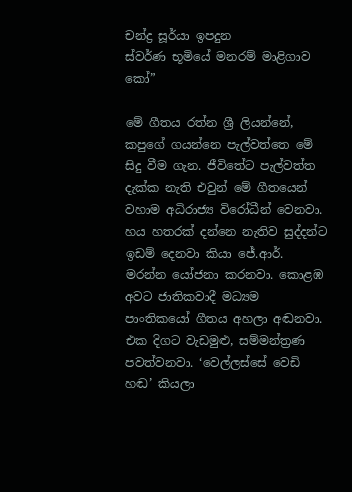චන්ද්‍ර සූර්යා ඉපදුන
ස්වර්ණ භූමියේ මනරම් මාළිගාව කෝ”

මේ ගීතය රත්න ශ්‍රී ලියන්නේ, කපුගේ ගයන්නෙ පැල්වත්තෙ මේ සිදු වීම ගැන. ජීවිතේට පැල්වත්ත දැක්ක නැති එවුන් මේ ගීතයෙන් වහාම අධිරාජ්‍ය විරෝධීන් වෙනවා. හය හතරක් දන්නෙ නැතිව සුද්දන්ට ඉඩම් දෙනවා කියා ජේ.ආර්. මරන්න යෝජනා කරනවා. කොළඹ අවට ජාතිකවාදී මධ්‍යම පාංතිකයෝ ගීතය අහලා අඬනවා. එක දිගට වැඩමුළු, සම්මන්ත්‍රණ පවත්වනවා. ‘වෙල්ලස්සේ වෙඩි හඬ’ කියලා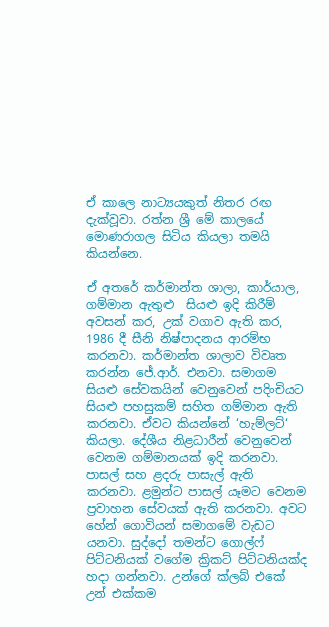ඒ කාලෙ නාට්‍යයකුත් නිතර රඟ දැක්වූවා. රත්න ශ්‍රී මේ කාලයේ මොණරාගල සිටිය කියලා තමයි කියන්නෙ.

ඒ අතරේ කර්මාන්ත ශාලා, කාර්යාල, ගම්මාන ඇතුළු  සියළු ඉදි කිරීම් අවසන් කර, උක් වගාව ඇති කර, 1986 දී සීනි නිෂ්පාදනය ආරම්භ කරනවා. කර්මාන්ත ශාලාව විවෘත කරන්න ජේ.ආර්. එනවා. සමාගම සියළු සේවකයින් වෙනුවෙන් පදිංචියට සියළු පහසුකම් සහිත ගම්මාන ඇති කරනවා. ඒවට කියන්නේ ‘හැම්ලට්‘ කියලා. දේශීය නිළධාරීන් වෙනුවෙන් වෙනම ගම්මානයක් ඉදි කරනවා. පාසල් සහ ළදරු පාසැල් ඇති කරනවා. ළමුන්ට පාසල් යෑමට වෙනම ප්‍රවාහන සේවයක් ඇති කරනවා. අවට හේන් ගොවියන් සමාගමේ වැඩට යනවා. සුද්දෝ තමන්ට ගොල්ෆ් පිට්ටනියක් වගේම ක්‍රිකට් පිට්ටනියක්ද හදා ගන්නවා. උන්ගේ ක්ලබ් එකේ උන් එක්කම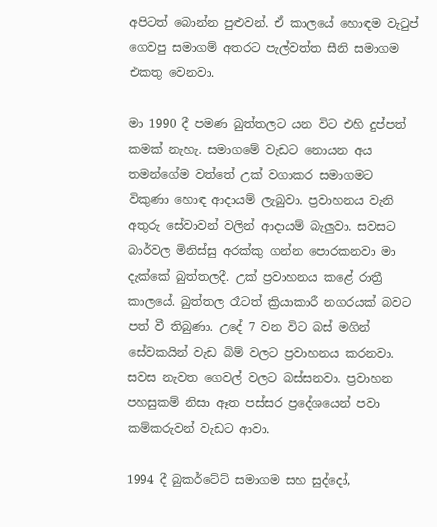අපිටත් බොන්න පුළුවන්. ඒ කාලයේ හොඳම වැටුප් ගෙවපු සමාගම් අතරට පැල්වත්ත සීනි සමාගම එකතු වෙනවා.

මා 1990 දී පමණ බුත්තලට යන විට එහි දුප්පත් කමක් නැහැ. සමාගමේ වැඩට නොයන අය තමන්ගේම වත්තේ උක් වගාකර සමාගමට විකුණා හොඳ ආදායම් ලැබුවා. ප්‍රවාහනය වැනි අතුරු සේවාවන් වලින් ආදායම් බැලුවා. සවසට බාර්වල මිනිස්සු අරක්කු ගන්න පොරකනවා මා දැක්කේ බුත්තලදී. උක් ප්‍රවාහනය කළේ රාත්‍රී කාලයේ. බුත්තල රෑටත් ක්‍රියාකාරී නගරයක් බවට පත් වී තිබුණා. උදේ 7 වන විට බස් මගින් සේවකයින් වැඩ බිම් වලට ප්‍රවාහනය කරනවා. සවස නැවත ගෙවල් වලට බස්සනවා. ප්‍රවාහන පහසුකම් නිසා ඈත පස්සර ප්‍රදේශයෙන් පවා කම්කරුවන් වැඩට ආවා.

1994 දී බුකර්ටේට් සමාගම සහ සුද්දෝ,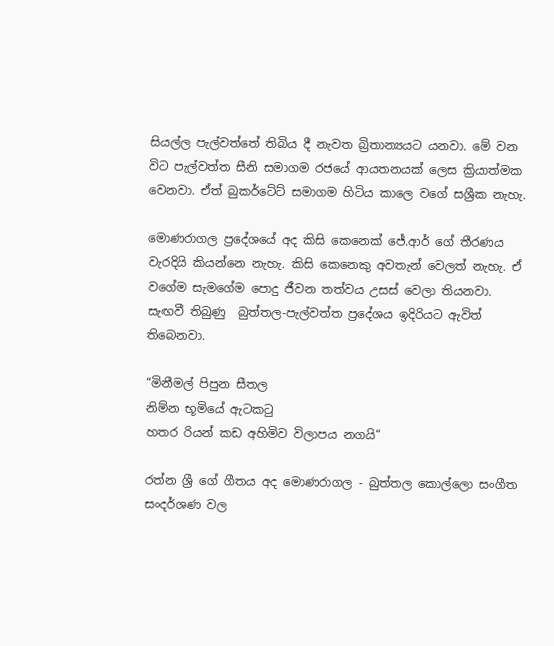සියල්ල පැල්වත්තේ තිබිය දී නැවත බ්‍රිතාන්‍යයට යනවා. මේ වන විට පැල්වත්ත සීනි සමාගම රජයේ ආයතනයක් ලෙස ක්‍රියාත්මක වෙනවා. ඒත් බුකර්ටේට් සමාගම හිටිය කාලෙ වගේ සශ්‍රීක නැහැ.

මොණරාගල ප්‍රදේශයේ අද කිසි කෙනෙක් ජේ.ආර් ගේ තීරණය වැරදියි කියන්නෙ නැහැ. කිසි කෙනෙකු අවතැන් වෙලත් නැහැ. ඒ වගේම සැමගේම පොදු ජීවන තත්වය උසස් වෙලා තියනවා. සැඟවී තිබුණු  බුත්තල-පැල්වත්ත ප්‍රදේශය ඉදිරියට ඇවිත් තිබෙනවා.

“මිනීමල් පිපුන සීතල
නිම්න භූමියේ ඇටකටු
හතර රියන් කඩ අහිමිව විලාපය නගයි“

රත්න ශ්‍රී ගේ ගීතය අද මොණරාගල - බුත්තල කොල්ලො සංගීත සංදර්ශණ වල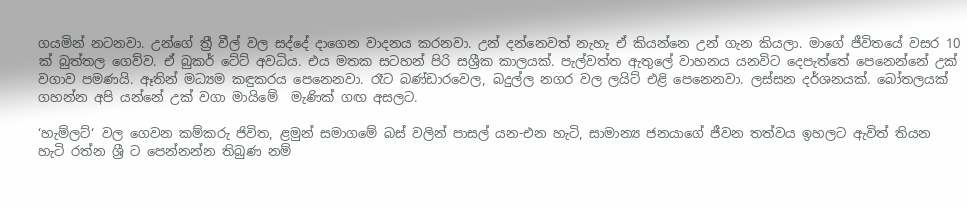ගයමින් නටනවා. උන්ගේ ත්‍රී වීල් වල සද්දේ දාගෙන වාදනය කරනවා. උන් දන්නෙවත් නැහැ ඒ කියන්නෙ උන් ගැන කියලා. මාගේ ජීවිතයේ වසර 10 ක් බුත්තල ගෙව්ව. ඒ බුකර් ටේට් අවධිය. එය මතක සටහන් පිරි සශ්‍රීක කාලයක්. පැල්වත්ත ඇතුලේ වාහනය යනවිට දෙපැත්තේ පෙනෙන්නේ උක් වගාව පමණයි. ඈතින් මධ්‍යම කඳුකරය පෙනෙනවා. රෑට බණ්ඩාරවෙල, බදුල්ල නගර වල ලයිට් එළි පෙනෙනවා. ලස්සන දර්ශනයක්. බෝතලයක් ගහන්න අපි යන්නේ උක් වගා මායිමේ  මැණික් ගඟ අසලට.

‘හැම්ලට්‘ වල ගෙවන කම්කරු ජිවිත, ළමුන් සමාගමේ බස් වලින් පාසල් යන-එන හැටි, සාමාන්‍ය ජනයාගේ ජීවන තත්වය ඉහලට ඇවිත් තියන හැටි රත්න ශ්‍රී ට පෙන්නන්න තිබුණ නම්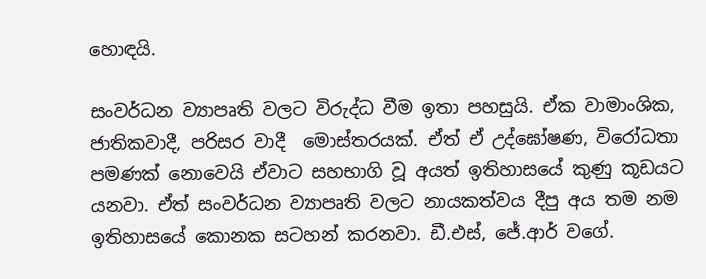හොඳයි.

සංවර්ධන ව්‍යාපෘති වලට විරුද්ධ වීම ඉතා පහසුයි. ඒක වාමාංශික, ජාතිකවාදී, පරිසර වාදී  මොස්තරයක්. ඒත් ඒ උද්ඝෝෂණ, විරෝධතා පමණක් නොවෙයි ඒවාට සහභාගි වූ අයත් ඉතිහාසයේ කුණු කූඩයට යනවා. ඒත් සංවර්ධන ව්‍යාපෘති වලට නායකත්වය දීපු අය තම නම ඉතිහාසයේ කොනක සටහන් කරනවා. ඩී.එස්, ජේ.ආර් වගේ.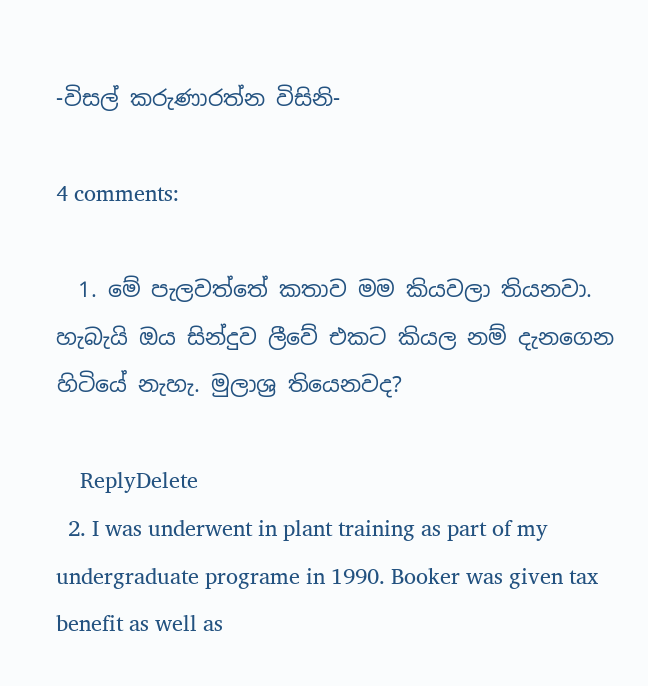-විසල් කරුණාරත්න විසිනි-

4 comments:

  1. මේ පැලවත්තේ කතාව මම කියවලා තියනවා. හැබැයි ඔය සින්දුව ලීවේ එකට කියල නම් දැනගෙන හිටියේ නැහැ. මුලාශ්‍ර තියෙනවද?

    ReplyDelete
  2. I was underwent in plant training as part of my undergraduate programe in 1990. Booker was given tax benefit as well as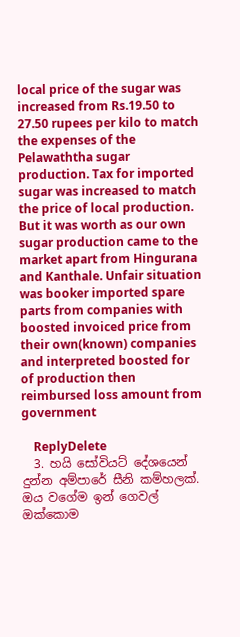local price of the sugar was increased from Rs.19.50 to 27.50 rupees per kilo to match the expenses of the Pelawaththa sugar production. Tax for imported sugar was increased to match the price of local production. But it was worth as our own sugar production came to the market apart from Hingurana and Kanthale. Unfair situation was booker imported spare parts from companies with boosted invoiced price from their own(known) companies and interpreted boosted for of production then reimbursed loss amount from government

    ReplyDelete
  3. හයි සෝවියට් දේශයෙන් දුන්න අම්පාරේ සීනි කම්හලක්. ඔය වගේම ඉන් ගෙවල් ඔක්කොම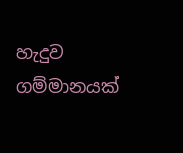හැදුව ගම්මානයක්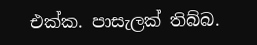එක්ක. පාසැලක් තිබ්බ.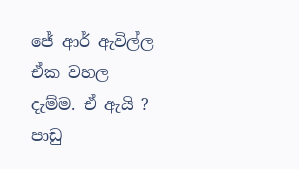ජේ ආර් ඇවිල්ල ඒක වහල දැම්ම. ඒ ඇයි ? පාඩු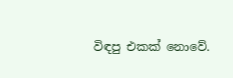විඳපු එකක් නොවේ.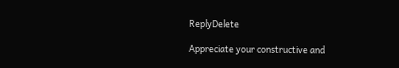ReplyDelete

Appreciate your constructive and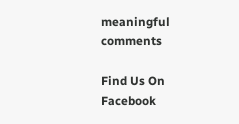meaningful comments

Find Us On Facebook